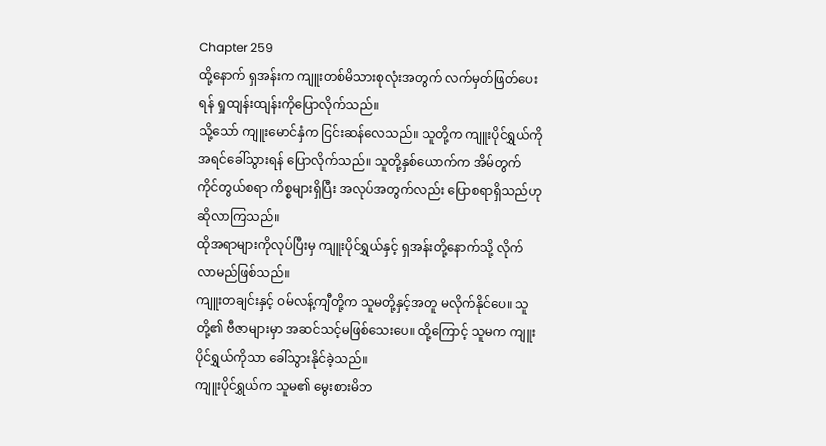Chapter 259
ထို့နောက် ရှအန်းက ကျူးတစ်မိသားစုလုံးအတွက် လက်မှတ်ဖြတ်ပေးရန် ရှုထျန်းထျန်းကိုပြောလိုက်သည်။
သို့သော် ကျူးမောင်နှံက ငြင်းဆန်လေသည်။ သူတို့က ကျူးပိုင်ရွှယ်ကို အရင်ခေါ်သွားရန် ပြောလိုက်သည်။ သူတို့နှစ်ယောက်က အိမ်တွက် ကိုင်တွယ်စရာ ကိစ္စများရှိပြီး အလုပ်အတွက်လည်း ပြောစရာရှိသည်ဟု ဆိုလာကြသည်။
ထိုအရာများကိုလုပ်ပြီးမှ ကျူးပိုင်ရွှယ်နှင့် ရှအန်းတို့နောက်သို့ လိုက်လာမည်ဖြစ်သည်။
ကျူးတချင်းနှင့် ဝမ်လန့်ကျီတို့က သူမတို့နှင့်အတူ မလိုက်နိုင်ပေ။ သူတို့၏ ဗီဇာများမှာ အဆင်သင့်မဖြစ်သေးပေ။ ထို့ကြောင့် သူမက ကျူးပိုင်ရွှယ်ကိုသာ ခေါ်သွားနိုင်ခဲ့သည်။
ကျူးပိုင်ရွှယ်က သူမ၏ မွေးစားမိဘ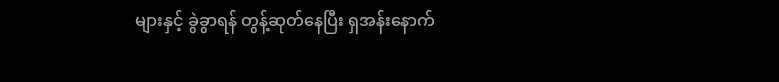များနှင့် ခွဲခွာရန် တွန့်ဆုတ်နေပြီး ရှအန်းနောက်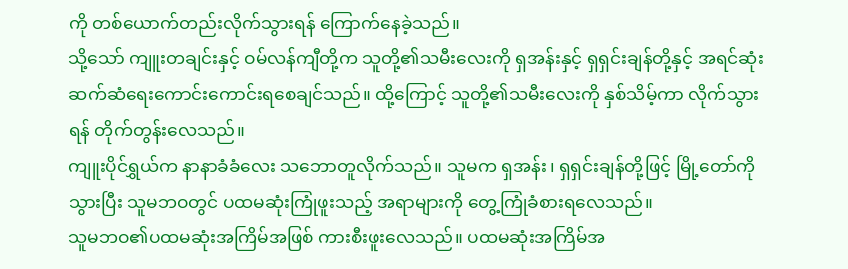ကို တစ်ယောက်တည်းလိုက်သွားရန် ကြောက်နေခဲ့သည်။
သို့သော် ကျူးတချင်းနှင့် ဝမ်လန်ကျီတို့က သူတို့၏သမီးလေးကို ရှအန်းနှင့် ရှရှင်းချန်တို့နှင့် အရင်ဆုံးဆက်ဆံရေးကောင်းကောင်းရစေချင်သည်။ ထို့ကြောင့် သူတို့၏သမီးလေးကို နှစ်သိမ့်ကာ လိုက်သွားရန် တိုက်တွန်းလေသည်။
ကျူးပိုင်ရွှယ်က နာနာခံခံလေး သဘောတူလိုက်သည်။ သူမက ရှအန်း၊ ရှရှင်းချန်တို့ဖြင့် မြို့တော်ကိုသွားပြီး သူမဘဝတွင် ပထမဆုံးကြုံဖူးသည့် အရာများကို တွေ့ကြုံခံစားရလေသည်။
သူမဘဝ၏ပထမဆုံးအကြိမ်အဖြစ် ကားစီးဖူးလေသည်။ ပထမဆုံးအကြိမ်အ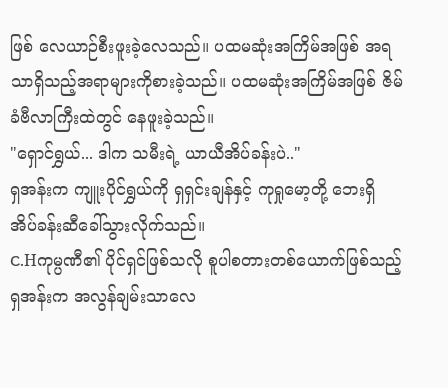ဖြစ် လေယာဉ်စီးဖူးခဲ့လေသည်။ ပထမဆုံးအကြိမ်အဖြစ် အရသာရှိသည့်အရာများကိုစားခဲ့သည်။ ပထမဆုံးအကြိမ်အဖြစ် ဇိမ်ခံဗီလာကြီးထဲတွင် နေဖူးခဲ့သည်။
"ရှောင်ရွှယ်... ဒါက သမီးရဲ့ ယာယီအိပ်ခန်းပဲ.."
ရှအန်းက ကျူးပိုင်ရွှယ်ကို ရှရှင်းချန်နှင့် ကုရှုမော့တို့ ဘေးရှိ အိပ်ခန်းဆီခေါ်သွားလိုက်သည်။
C.Hကုမ္ပဏီ၏ ပိုင်ရှင်ဖြစ်သလို စူပါစတားတစ်ယောက်ဖြစ်သည့် ရှအန်းက အလွန်ချမ်းသာလေ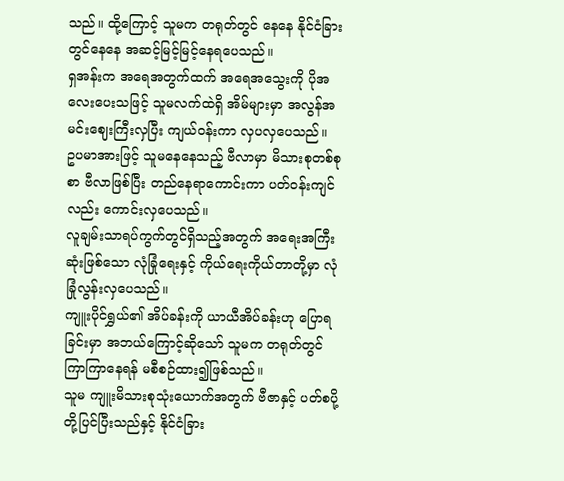သည်။ ထို့ကြောင့် သူမက တရုတ်တွင် နေနေ နိုင်ငံခြားတွင်နေနေ အဆင့်မြင့်မြင့်နေရပေသည်။
ရှအန်းက အရေအတွက်ထက် အရေအသွေးကို ပိုအလေးပေးသဖြင့် သူမလက်ထဲရှိ အိမ်များမှာ အလွန်အမင်းဈေးကြီးလှပြီး ကျယ်ဝန်းကာ လှပလှပေသည်။
ဥပမာအားဖြင့် သူမနေနေသည့် ဗီလာမှာ မိသားစုတစ်စုစာ ဗီလာဖြစ်ပြီး တည်နေရာကောင်းကာ ပတ်ဝန်းကျင်လည်း ကောင်းလှပေသည်။
လူချမ်းသာရပ်ကွက်တွင်ရှိသည့်အတွက် အရေးအကြီးဆုံးဖြစ်သော လုံခြုံရေးနှင့် ကိုယ်ရေးကိုယ်တာတို့မှာ လုံခြုံလွန်းလှပေသည်။
ကျူးပိုင်ရွှယ်၏ အိပ်ခန်းကို ယာယီအိပ်ခန်းဟု ပြောရခြင်းမှာ အဘယ်ကြောင့်ဆိုသော် သူမက တရုတ်တွင် ကြာကြာနေရန် မစီစဉ်ထား၍ဖြစ်သည်။
သူမ ကျူးမိသားစုသုံးယောက်အတွက် ဗီဇာနှင့် ပတ်စပို့တို့ပြင်ပြီးသည်နှင့် နိုင်ငံခြား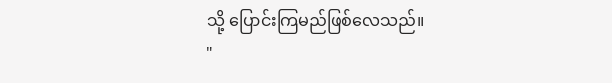သို့ ပြောင်းကြမည်ဖြစ်လေသည်။
"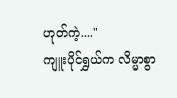ဟုတ်ကဲ့...."
ကျူးပိုင်ရွှယ်က လိမ္မာစွာ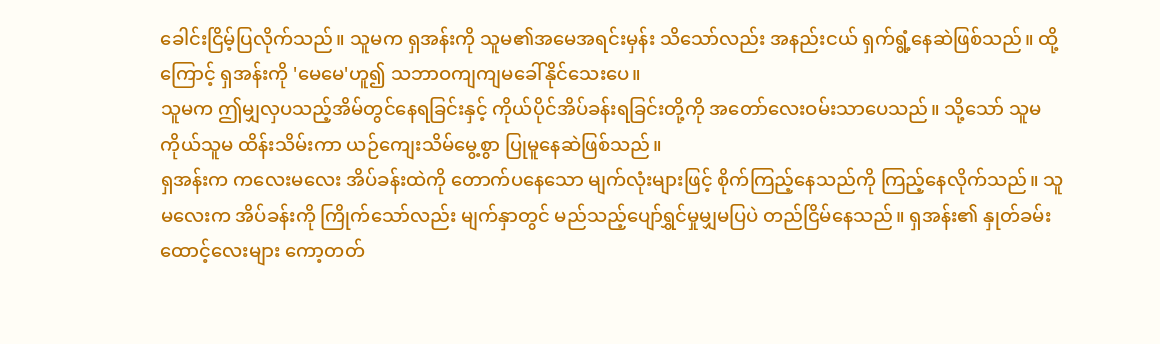ခေါင်းငြိမ့်ပြလိုက်သည်။ သူမက ရှအန်းကို သူမ၏အမေအရင်းမှန်း သိသော်လည်း အနည်းငယ် ရှက်ရွံ့နေဆဲဖြစ်သည်။ ထို့ကြောင့် ရှအန်းကို 'မေမေ'ဟူ၍ သဘာဝကျကျမခေါ်နိုင်သေးပေ။
သူမက ဤမျှလှပသည့်အိမ်တွင်နေရခြင်းနှင့် ကိုယ်ပိုင်အိပ်ခန်းရခြင်းတို့ကို အတော်လေးဝမ်းသာပေသည်။ သို့သော် သူမကိုယ်သူမ ထိန်းသိမ်းကာ ယဉ်ကျေးသိမ်မွေ့စွာ ပြုမူနေဆဲဖြစ်သည်။
ရှအန်းက ကလေးမလေး အိပ်ခန်းထဲကို တောက်ပနေသော မျက်လုံးများဖြင့် စိုက်ကြည့်နေသည်ကို ကြည့်နေလိုက်သည်။ သူမလေးက အိပ်ခန်းကို ကြိုက်သော်လည်း မျက်နှာတွင် မည်သည့်ပျော်ရွှင်မှုမျှမပြပဲ တည်ငြိမ်နေသည်။ ရှအန်း၏ နှုတ်ခမ်းထောင့်လေးများ ကော့တတ်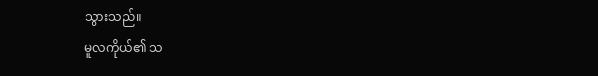သွားသည်။
မူလကိုယ်၏ သ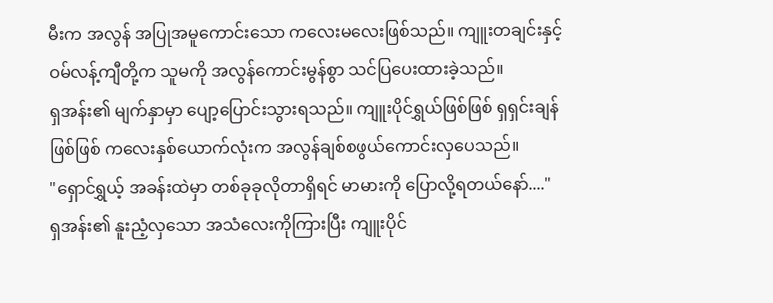မီးက အလွန် အပြုအမူကောင်းသော ကလေးမလေးဖြစ်သည်။ ကျူးတချင်းနှင့် ဝမ်လန့်ကျီတို့က သူမကို အလွန်ကောင်းမွန်စွာ သင်ပြပေးထားခဲ့သည်။
ရှအန်း၏ မျက်နှာမှာ ပျော့ပြောင်းသွားရသည်။ ကျူးပိုင်ရွှယ်ဖြစ်ဖြစ် ရှရှင်းချန်ဖြစ်ဖြစ် ကလေးနှစ်ယောက်လုံးက အလွန်ချစ်စဖွယ်ကောင်းလှပေသည်။
"ရှောင်ရွှယ့် အခန်းထဲမှာ တစ်ခုခုလိုတာရှိရင် မာမားကို ပြောလို့ရတယ်နော်...."
ရှအန်း၏ နူးညံ့လှသော အသံလေးကိုကြားပြီး ကျူးပိုင်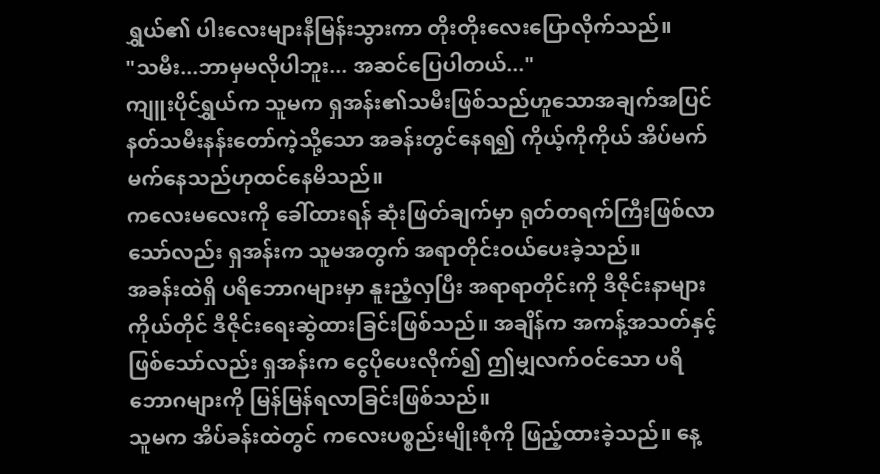ရွှယ်၏ ပါးလေးများနီမြန်းသွားကာ တိုးတိုးလေးပြောလိုက်သည်။
"သမီး...ဘာမှမလိုပါဘူး... အဆင်ပြေပါတယ်..."
ကျူးပိုင်ရွှယ်က သူမက ရှအန်း၏သမီးဖြစ်သည်ဟူသောအချက်အပြင် နတ်သမီးနန်းတော်ကဲ့သို့သော အခန်းတွင်နေရ၍ ကိုယ့်ကိုကိုယ် အိပ်မက် မက်နေသည်ဟုထင်နေမိသည်။
ကလေးမလေးကို ခေါ်ထားရန် ဆုံးဖြတ်ချက်မှာ ရုတ်တရက်ကြီးဖြစ်လာသော်လည်း ရှအန်းက သူမအတွက် အရာတိုင်းဝယ်ပေးခဲ့သည်။
အခန်းထဲရှိ ပရိဘောဂများမှာ နူးညံ့လှပြီး အရာရာတိုင်းကို ဒီဇိုင်းနာများကိုယ်တိုင် ဒီဇိုင်းရေးဆွဲထားခြင်းဖြစ်သည်။ အချိန်က အကန့်အသတ်နှင့်ဖြစ်သော်လည်း ရှအန်းက ငွေပိုပေးလိုက်၍ ဤမျှလက်ဝင်သော ပရိဘောဂများကို မြန်မြန်ရလာခြင်းဖြစ်သည်။
သူမက အိပ်ခန်းထဲတွင် ကလေးပစ္စည်းမျိုးစုံကို ဖြည့်ထားခဲ့သည်။ နေ့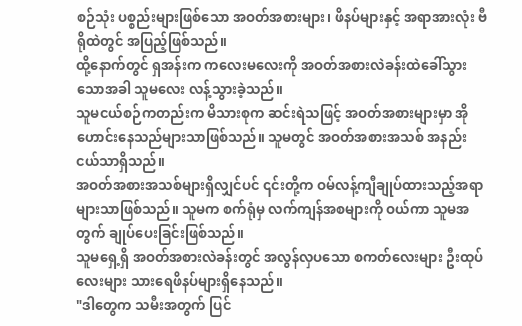စဉ်သုံး ပစ္စည်းများဖြစ်သော အဝတ်အစားများ၊ ဖိနပ်များနှင့် အရာအားလုံး ဗီရိုထဲတွင် အပြည့်ဖြစ်သည်။
ထို့နောက်တွင် ရှအန်းက ကလေးမလေးကို အဝတ်အစားလဲခန်းထဲခေါ်သွားသောအခါ သူမလေး လန့်သွားခဲ့သည်။
သူမငယ်စဉ်ကတည်းက မိသားစုက ဆင်းရဲသဖြင့် အဝတ်အစားများမှာ အိုဟောင်းနေသည်များသာဖြစ်သည်။ သူမတွင် အဝတ်အစားအသစ် အနည်းငယ်သာရှိသည်။
အဝတ်အစားအသစ်များရှိလျှင်ပင် ၎င်းတို့က ဝမ်လန့်ကျီချုပ်ထားသည့်အရာများသာဖြစ်သည်။ သူမက စက်ရုံမှ လက်ကျန်အစများကို ဝယ်ကာ သူမအတွက် ချုပ်ပေးခြင်းဖြစ်သည်။
သူမရှေ့ရှိ အဝတ်အစားလဲခန်းတွင် အလွန်လှပသော စကတ်လေးများ ဦးထုပ်လေးများ သားရေဖိနပ်များရှိနေသည်။
"ဒါတွေက သမီးအတွက် ပြင်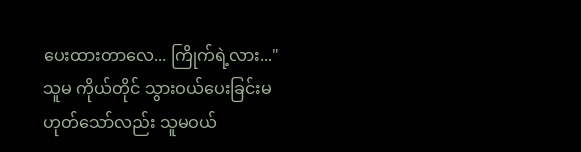ပေးထားတာလေ... ကြိုက်ရဲ့လား..."
သူမ ကိုယ်တိုင် သွားဝယ်ပေးခြင်းမဟုတ်သော်လည်း သူမဝယ်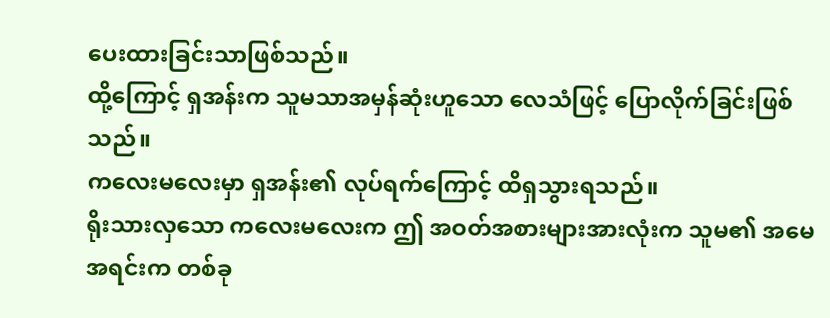ပေးထားခြင်းသာဖြစ်သည်။
ထို့ကြောင့် ရှအန်းက သူမသာအမှန်ဆုံးဟူသော လေသံဖြင့် ပြောလိုက်ခြင်းဖြစ်သည်။
ကလေးမလေးမှာ ရှအန်း၏ လုပ်ရက်ကြောင့် ထိရှသွားရသည်။
ရိုးသားလှသော ကလေးမလေးက ဤ အဝတ်အစားများအားလုံးက သူမ၏ အမေအရင်းက တစ်ခု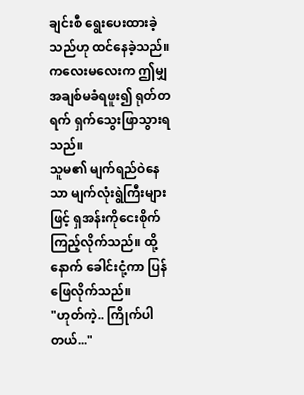ချင်းစီ ရွေးပေးထားခဲ့သည်ဟု ထင်နေခဲ့သည်။
ကလေးမလေးက ဤမျှအချစ်မခံရဖူး၍ ရုတ်တရက် ရှက်သွေးဖြာသွားရသည်။
သူမ၏ မျက်ရည်ဝဲနေသာ မျက်လုံးရွဲကြီးများဖြင့် ရှအန်းကိုငေးစိုက်ကြည့်လိုက်သည်။ ထို့နောက် ခေါင်းငုံ့ကာ ပြန်ဖြေလိုက်သည်။
"ဟုတ်ကဲ့.. ကြိုက်ပါတယ်..."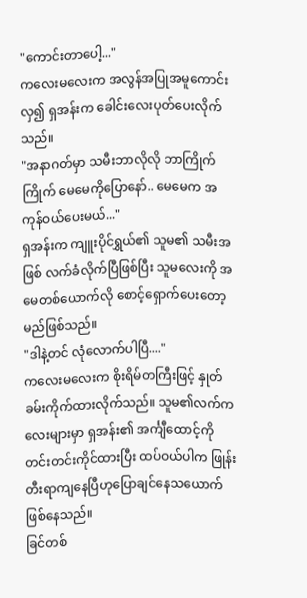"ကောင်းတာပေါ့..."
ကလေးမလေးက အလွန်အပြုအမူကောင်းလှ၍ ရှအန်းက ခေါင်းလေးပုတ်ပေးလိုက်သည်။
"အနာဂတ်မှာ သမီးဘာလိုလို ဘာကြိုက်ကြိုက် မေမေကိုပြောနော်.. မေမေက အကုန်ဝယ်ပေးမယ်..."
ရှအန်းက ကျူးပိုင်ရွှယ်၏ သူမ၏ သမီးအဖြစ် လက်ခံလိုက်ပြီဖြစ်ပြီး သူမလေးကို အမေတစ်ယောက်လို စောင့်ရှောက်ပေးတော့မည်ဖြစ်သည်။
"ဒါနဲ့တင် လုံလောက်ပါပြီ...."
ကလေးမလေးက စိုးရိမ်တကြီးဖြင့် နှုတ်ခမ်းကိုက်ထားလိုက်သည်။ သူမ၏လက်ကလေးများမှာ ရှအန်း၏ အင်္ကျီထောင့်ကို တင်းတင်းကိုင်ထားပြီး ထပ်ဝယ်ပါက ဖြုန်းတီးရာကျနေပြီဟုပြောချင်နေသယောက် ဖြစ်နေသည်။
ခြင်တစ်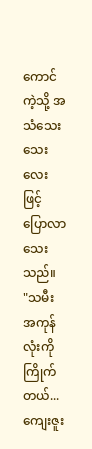ကောင်ကဲ့သို့ အသံသေးသေးလေးဖြင့် ပြောလာသေးသည်။
"သမီး အကုန်လုံးကိုကြိုက်တယ်... ကျေးဇူး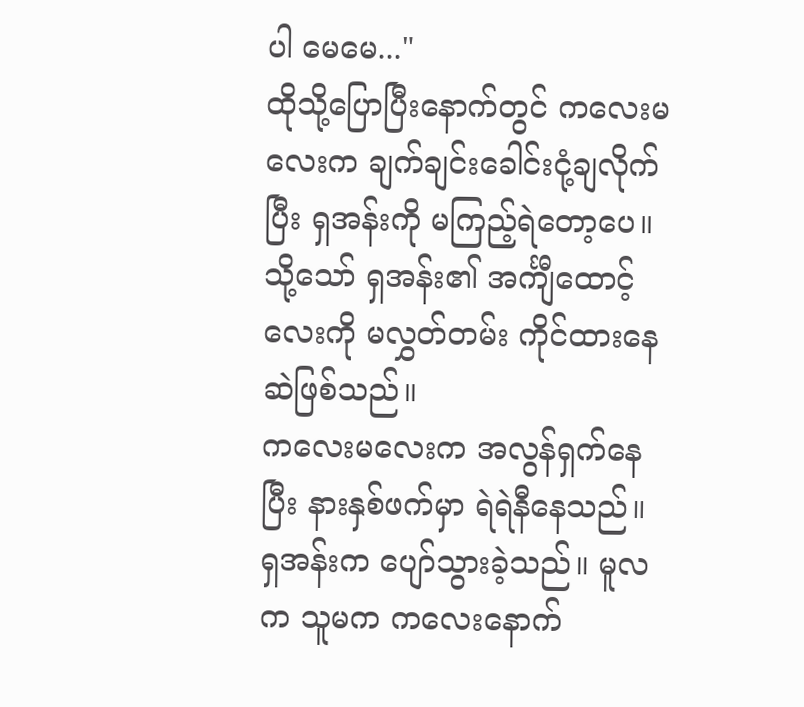ပါ မေမေ..."
ထိုသို့ပြောပြီးနောက်တွင် ကလေးမလေးက ချက်ချင်းခေါင်းငုံ့ချလိုက်ပြီး ရှအန်းကို မကြည့်ရဲတော့ပေ။ သို့သော် ရှအန်း၏ အင်္ကျီထောင့်လေးကို မလွှတ်တမ်း ကိုင်ထားနေဆဲဖြစ်သည်။
ကလေးမလေးက အလွန်ရှက်နေပြီး နားနှစ်ဖက်မှာ ရဲရဲနီနေသည်။
ရှအန်းက ပျော်သွားခဲ့သည်။ မူလက သူမက ကလေးနောက်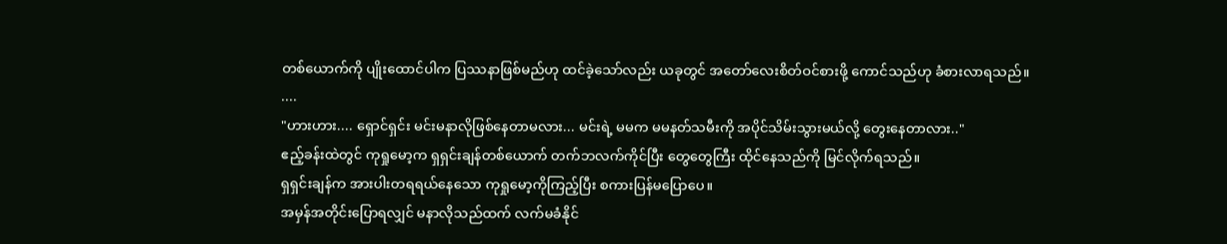တစ်ယောက်ကို ပျိုးထောင်ပါက ပြဿနာဖြစ်မည်ဟု ထင်ခဲ့သော်လည်း ယခုတွင် အတော်လေးစိတ်ဝင်စားဖို့ ကောင်သည်ဟု ခံစားလာရသည်။
....
"ဟားဟား.... ရှောင်ရှင်း မင်းမနာလိုဖြစ်နေတာမလား... မင်းရဲ့ မမက မမနတ်သမီးကို အပိုင်သိမ်းသွားမယ်လို့ တွေးနေတာလား.."
ဧည့်ခန်းထဲတွင် ကုရှုမော့က ရှရှင်းချန်တစ်ယောက် တက်ဘလက်ကိုင်ပြီး တွေတွေကြီး ထိုင်နေသည်ကို မြင်လိုက်ရသည်။
ရှရှင်းချန်က အားပါးတရရယ်နေသော ကုရှုမော့ကိုကြည့်ပြီး စကားပြန်မပြောပေ။
အမှန်အတိုင်းပြောရလျှင် မနာလိုသည်ထက် လက်မခံနိုင်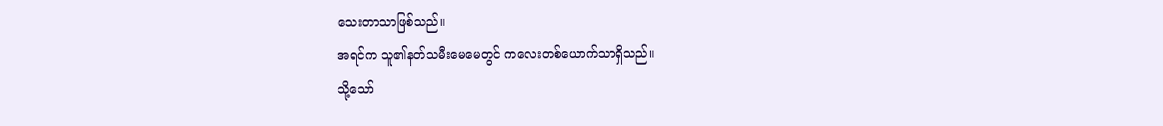သေးတာသာဖြစ်သည်။
အရင်က သူ၏နတ်သမီးမေမေတွင် ကလေးတစ်ယောက်သာရှိသည်။
သို့သော်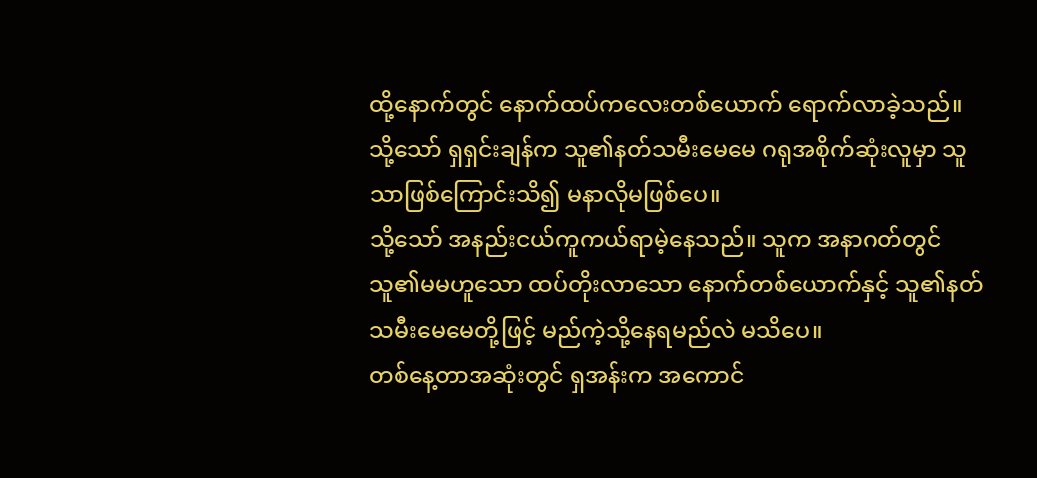ထို့နောက်တွင် နောက်ထပ်ကလေးတစ်ယောက် ရောက်လာခဲ့သည်။
သို့သော် ရှရှင်းချန်က သူ၏နတ်သမီးမေမေ ဂရုအစိုက်ဆုံးလူမှာ သူသာဖြစ်ကြောင်းသိ၍ မနာလိုမဖြစ်ပေ။
သို့သော် အနည်းငယ်ကူကယ်ရာမဲ့နေသည်။ သူက အနာဂတ်တွင် သူ၏မမဟူသော ထပ်တိုးလာသော နောက်တစ်ယောက်နှင့် သူ၏နတ်သမီးမေမေတို့ဖြင့် မည်ကဲ့သို့နေရမည်လဲ မသိပေ။
တစ်နေ့တာအဆုံးတွင် ရှအန်းက အကောင်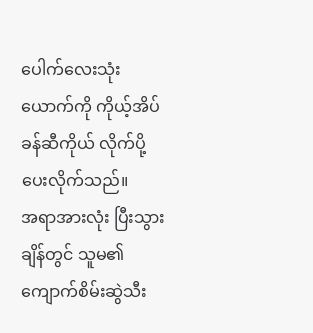ပေါက်လေးသုံးယောက်ကို ကိုယ့်အိပ်ခန်ဆီကိုယ် လိုက်ပို့ပေးလိုက်သည်။
အရာအားလုံး ပြီးသွားချိန်တွင် သူမ၏ကျောက်စိမ်းဆွဲသီး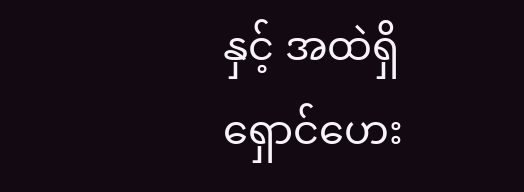နှင့် အထဲရှိ ရှောင်ဟေး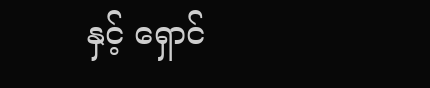နှင့် ရှောင်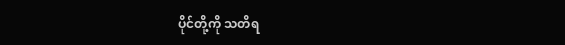ပိုင်တို့ကို သတိရ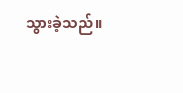သွားခဲ့သည်။